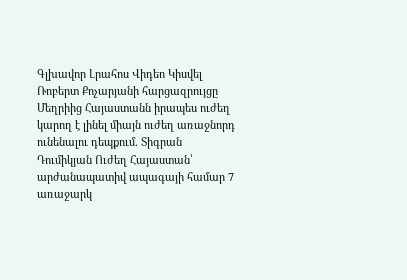Գլխավոր Լրահոս Վիդեո Կիսվել
Ռոբերտ Քոչարյանի հարցազրույցը Մեղրիից Հայաստանն իրապես ուժեղ կարող է լինել միայն ուժեղ առաջնորդ ունենալու դեպքում. Տիգրան Դումիկյան Ուժեղ Հայաստան՝ արժանապատիվ ապագայի համար 7 առաջարկ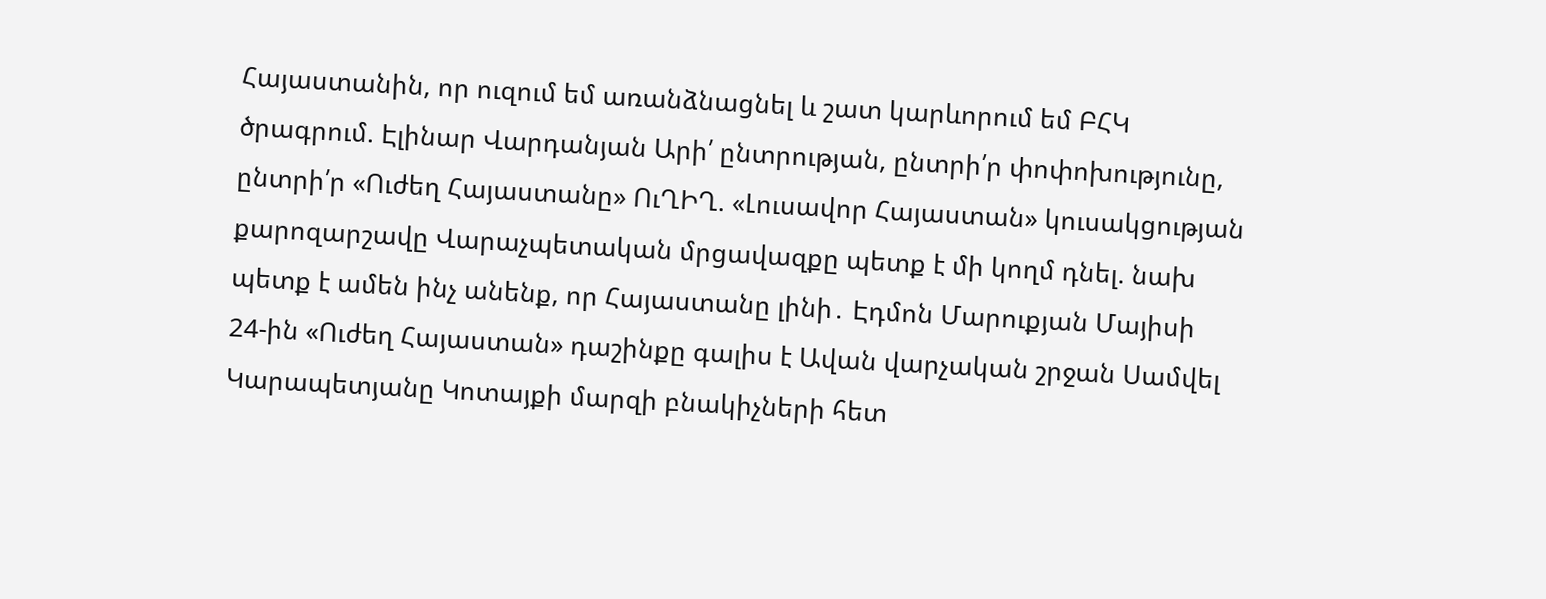Հայաստանին, որ ուզում եմ առանձնացնել և շատ կարևորում եմ ԲՀԿ ծրագրում. Էլինար Վարդանյան Արի՛ ընտրության, ընտրի՛ր փոփոխությունը, ընտրի՛ր «Ուժեղ Հայաստանը» ՈւՂԻՂ. «Լուսավոր Հայաստան» կուսակցության քարոզարշավը Վարաչպետական մրցավազքը պետք է մի կողմ դնել. նախ պետք է ամեն ինչ անենք, որ Հայաստանը լինի․ Էդմոն Մարուքյան Մայիսի 24-ին «Ուժեղ Հայաստան» դաշինքը գալիս է Ավան վարչական շրջան Սամվել Կարապետյանը Կոտայքի մարզի բնակիչների հետ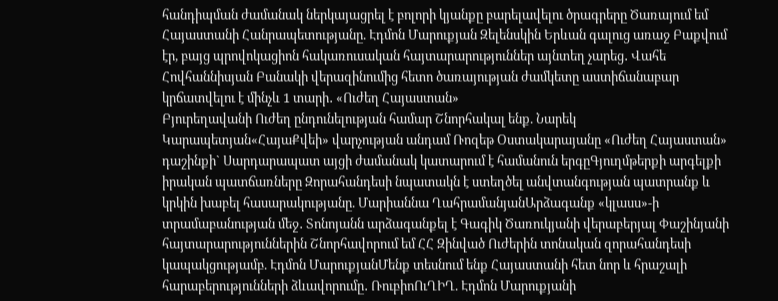հանդիպման ժամանակ ներկայացրել է բոլորի կյանքը բարելավելու ծրագրերը Ծառայում եմ Հայաստանի Հանրապետությանը. Էդմոն Մարուքյան Զելենսկին Երևան գալուց առաջ Բաքվում էր, բայց պրովոկացիոն հակառուսական հայտարարություններ այնտեղ չարեց․ Վահե Հովհաննիսյան Բանակի վերազինումից հետո ծառայության ժամկետը աստիճանաբար կրճատվելու է մինչև 1 տարի․ «Ուժեղ Հայաստան»
Բյուրեղավանի Ուժեղ ընդունելության համար Շնորհակալ ենք. Նարեկ Կարապետյան«ՀայաՔվեի» վարչության անդամ Ռոզեթ Օստակարայանը «Ուժեղ Հայաստան» դաշինքի` Սարդարապատ այցի ժամանակ կատարում է համանուն երգըԳյուղմթերքի արգելքի իրական պատճառները Զորահանդեսի նպատակն է ստեղծել անվտանգության պատրանք և կրկին խաբել հասարակությանը. Մարիաննա ՂահրամանյանԱրձագանք «կլասս»-ի տրամաբանության մեջ․ Տոնոյանն արձագանքել է Գագիկ Ծառուկյանի վերաբերյալ Փաշինյանի հայտարարություններին Շնորհավորում եմ ՀՀ Զինված Ուժերին տոնական զորահանդեսի կապակցությամբ. Էդմոն ՄարուքյանՄենք տեսնում ենք Հայաստանի հետ նոր և հրաշալի հարաբերությունների ձևավորումը․ ՌուբիոՈւՂԻՂ. Էդմոն Մարուքյանի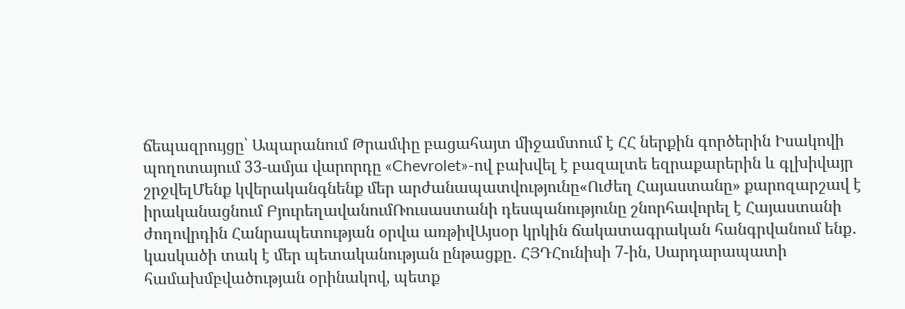ճեպազրույցը՝ Ապարանում Թրամփը բացահայտ միջամտում է ՀՀ ներքին գործերին Իսակովի պողոտայում 33-ամյա վարորդը «Chevrolet»-ով բախվել է բազալտե եզրաքարերին և գլխիվայր շրջվելՄենք կվերականգնենք մեր արժանապատվությունը«Ուժեղ Հայաստանը» քարոզարշավ է իրականացնում ԲյուրեղավանումՌուսաստանի դեսպանությունը շնորհավորել է Հայաստանի ժողովրդին Հանրապետության օրվա առթիվԱյսօր կրկին ճակատագրական հանգրվանում ենք․ կասկածի տակ է մեր պետականության ընթացքը․ ՀՅԴՀունիսի 7-ին, Սարդարապատի համախմբվածության օրինակով, պետք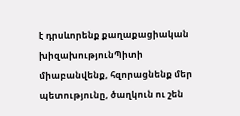է դրսևորենք քաղաքացիական խիզախությունՊիտի միաբանվենք, հզորացնենք մեր պետությունը, ծաղկուն ու շեն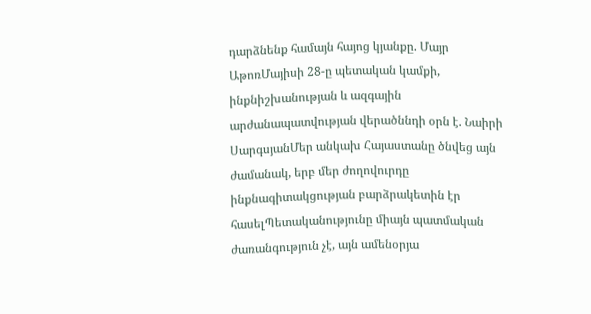դարձնենք համայն հայոց կյանքը. Մայր ԱթոռՄայիսի 28-ը պետական կամքի, ինքնիշխանության և ազգային արժանապատվության վերածննդի օրն է. Նաիրի ՍարգսյանՄեր անկախ Հայաստանը ծնվեց այն ժամանակ, երբ մեր ժողովուրդը ինքնագիտակցության բարձրակետին էր հասելՊետականությունը միայն պատմական ժառանգություն չէ, այն ամենօրյա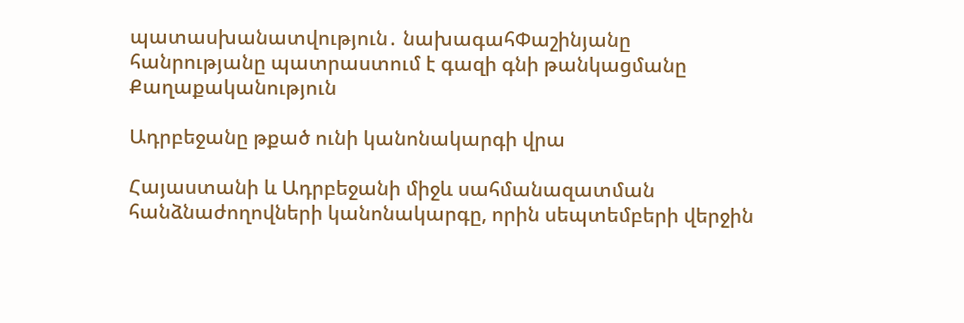պատասխանատվություն․ նախագահՓաշինյանը հանրությանը պատրաստում է գազի գնի թանկացմանը
Քաղաքականություն

Ադրբեջանը թքած ունի կանոնակարգի վրա

Հայաստանի և Ադրբեջանի միջև սահմանազատման հանձնաժողովների կանոնակարգը, որին սեպտեմբերի վերջին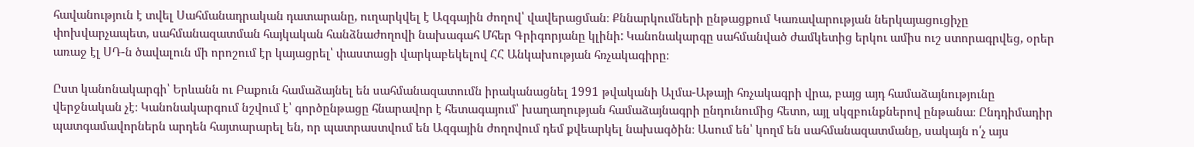հավանություն է տվել Սահմանադրական դատարանը, ուղարկվել է Ազգային ժողով՝ վավերացման։ Քննարկումների ընթացքում Կառավարության ներկայացուցիչը փոխվարչապետ, սահմանազատման հայկական հանձնաժողովի նախագահ Մհեր Գրիգորյանը կլինի: Կանոնակարգը սահմանված ժամկետից երկու ամիս ուշ ստորագրվեց, օրեր առաջ էլ ՍԴ-ն ծավալուն մի որոշում էր կայացրել՝ փաստացի վարկաբեկելով ՀՀ Անկախության հռչակագիրը։

Ըստ կանոնակարգի՝ Երևանն ու Բաքուն համաձայնել են սահմանազատումն իրականացնել 1991 թվականի Ալմա-Աթայի հռչակագրի վրա, բայց այդ համաձայնությունը վերջնական չէ։ Կանոնակարգում նշվում է՝ գործընթացը հնարավոր է հետագայում՝ խաղաղության համաձայնագրի ընդունումից հետո, այլ սկզբունքներով ընթանա։ Ընդդիմադիր պատգամավորներն արդեն հայտարարել են, որ պատրաստվում են Ազգային ժողովում դեմ քվեարկել նախագծին։ Ասում են՝ կողմ են սահմանազատմանը, սակայն ո՛չ այս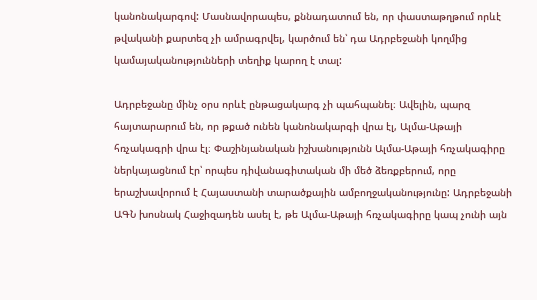կանոնակարգով: Մասնավորապես, քննադատում են, որ փաստաթղթում որևէ թվականի քարտեզ չի ամրագրվել, կարծում են՝ դա Ադրբեջանի կողմից կամայականությունների տեղիք կարող է տալ:

Ադրբեջանը մինչ օրս որևէ ընթացակարգ չի պահպանել։ Ավելին, պարզ հայտարարում են, որ թքած ունեն կանոնակարգի վրա էլ, Ալմա-Աթայի հռչակագրի վրա էլ։ Փաշինյանական իշխանությունն Ալմա-Աթայի հռչակագիրը ներկայացնում էր՝ որպես դիվանագիտական մի մեծ ձեռքբերում, որը երաշխավորում է Հայաստանի տարածքային ամբողջականությունը: Ադրբեջանի ԱԳՆ խոսնակ Հաջիզադեն ասել է, թե Ալմա-Աթայի հռչակագիրը կապ չունի այն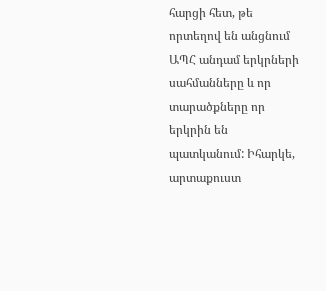հարցի հետ, թե որտեղով են անցնում ԱՊՀ անդամ երկրների սահմանները և որ տարածքները որ երկրին են պատկանում: Իհարկե, արտաքուստ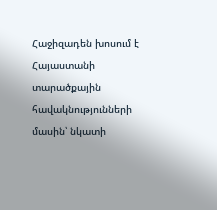Հաջիզադեն խոսում է Հայաստանի տարածքային հավակնությունների մասին՝ նկատի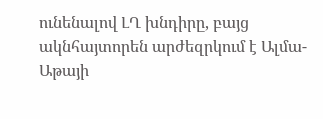ունենալով ԼՂ խնդիրը, բայց ակնհայտորեն արժեզրկում է Ալմա-Աթայի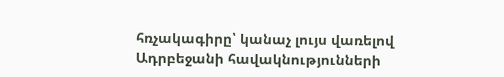հռչակագիրը՝ կանաչ լույս վառելով Ադրբեջանի հավակնությունների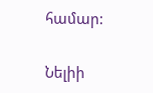համար:

Նելիի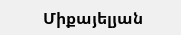Միքայելյան